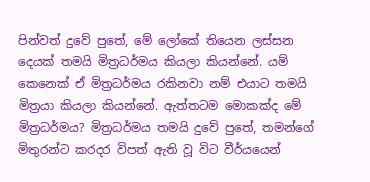පින්වත් දුවේ පුතේ, මේ ලෝකේ තියෙන ලස්සන දෙයක් තමයි මිත්‍රධර්මය කියලා කියන්නේ. යම් කෙනෙක් ඒ මිත්‍රධර්මය රකිනවා නම් එයාට තමයි මිත්‍රයා කියලා කියන්නේ. ඇත්තටම මොකක්ද මේ මිත්‍රධර්මය? මිත්‍රධර්මය තමයි දුවේ පුතේ, තමන්ගේ මිතුරන්ට කරදර විපත් ඇති වූ විට වීර්යයෙන්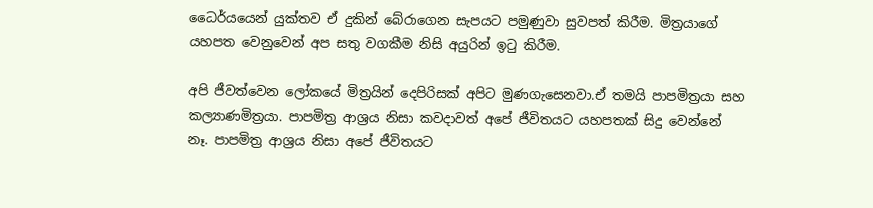ධෛර්යයෙන් යුක්තව ඒ දුකින් බේරාගෙන සැපයට පමුණුවා සුවපත් කිරීම. මිත්‍රයාගේ යහපත වෙනුවෙන් අප සතු වගකීම නිසි අයුරින් ඉටු කිරීම.

අපි ජීවත්වෙන ලෝකයේ මිත්‍රයින් දෙපිරිසක් අපිට මුණගැසෙනවා.ඒ තමයි පාපමිත්‍රයා සහ කල්‍යාණමිත්‍රයා. පාපමිත්‍ර ආශ්‍රය නිසා කවදාවත් අපේ ජීවිතයට යහපතක් සිදු වෙන්නේ නෑ. පාපමිත්‍ර ආශ්‍රය නිසා අපේ ජීවිතයට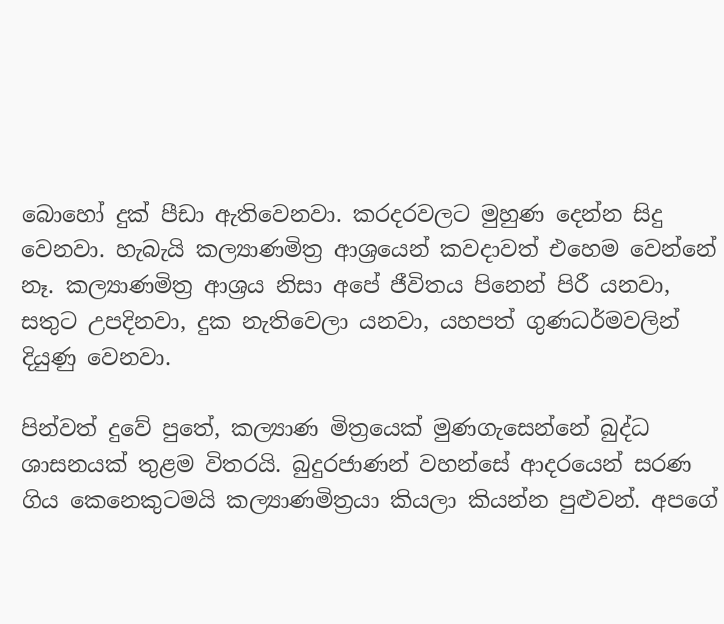බොහෝ දුක් පීඩා ඇතිවෙනවා. කරදරවලට මුහුණ දෙන්න සිදු වෙනවා. හැබැයි කල්‍යාණමිත්‍ර ආශ්‍රයෙන් කවදාවත් එහෙම වෙන්නේ නෑ. කල්‍යාණමිත්‍ර ආශ්‍රය නිසා අපේ ජීවිතය පිනෙන් පිරී යනවා, සතුට උපදිනවා, දුක නැතිවෙලා යනවා, යහපත් ගුණධර්මවලින් දියුණු වෙනවා.

පින්වත් දුවේ පුතේ, කල්‍යාණ මිත්‍රයෙක් මුණගැසෙන්නේ බුද්ධ ශාසනයක් තුළම විතරයි. බුදුරජාණන් වහන්සේ ආදරයෙන් සරණ ගිය කෙනෙකුටමයි කල්‍යාණමිත්‍රයා කියලා කියන්න පුළුවන්. අපගේ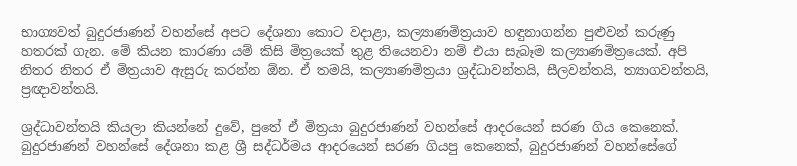භාග්‍යවත් බුදුරජාණන් වහන්සේ අපට දේශනා කොට වදාළා, කල්‍යාණමිත්‍රයාව හඳුනාගන්න පුළුවන් කරුණු හතරක් ගැන. මේ කියන කාරණා යම් කිසි මිත්‍රයෙක් තුළ තියෙනවා නම් එයා සැබෑම කල්‍යාණමිත්‍රයෙක්. අපි නිතර නිතර ඒ මිත්‍රයාව ඇසුරු කරන්න ඕන. ඒ තමයි, කල්‍යාණමිත්‍රයා ශ්‍රද්ධාවන්තයි, සීලවන්තයි, ත්‍යාගවන්තයි, ප්‍රඥාවන්තයි.

ශ්‍රද්ධාවන්තයි කියලා කියන්නේ දුවේ, පුතේ ඒ මිත්‍රයා බුදුරජාණන් වහන්සේ ආදරයෙන් සරණ ගිය කෙනෙක්. බුදුරජාණන් වහන්සේ දේශනා කළ ශ්‍රී සද්ධර්මය ආදරයෙන් සරණ ගියපු කෙනෙක්, බුදුරජාණන් වහන්සේගේ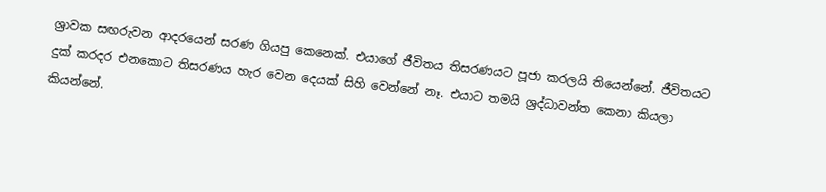ශ්‍රාවක සඟරුවන ආදරයෙන් සරණ ගියපු කෙනෙක්. එයාගේ ජීවිතය තිසරණයට පූජා කරලයි තියෙන්නේ. ජීවිතයට දුක් කරදර එනකොට තිසරණය හැර වෙන දෙයක් සිහි වෙන්නේ නෑ. එයාට තමයි ශ්‍රද්ධාවන්ත කෙනා කියලා කියන්නේ.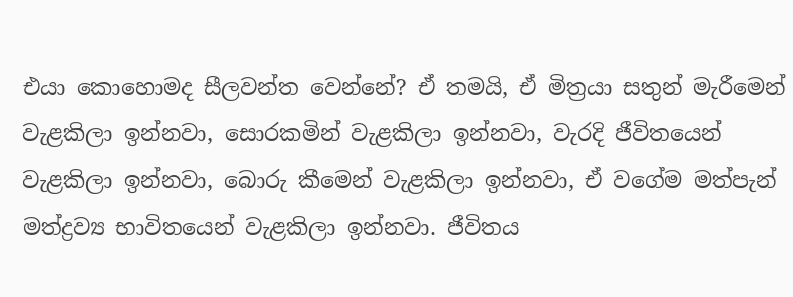එයා කොහොමද සීලවන්ත වෙන්නේ? ඒ තමයි, ඒ මිත්‍රයා සතුන් මැරීමෙන් වැළකිලා ඉන්නවා, සොරකමින් වැළකිලා ඉන්නවා, වැරදි ජීවිතයෙන් වැළකිලා ඉන්නවා, බොරු කීමෙන් වැළකිලා ඉන්නවා, ඒ වගේම මත්පැන් මත්ද්‍රව්‍ය භාවිතයෙන් වැළකිලා ඉන්නවා. ජීවිතය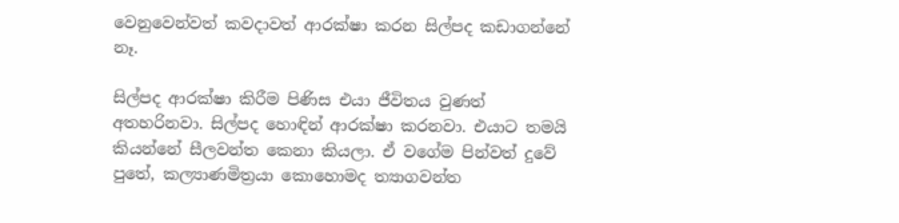වෙනුවෙන්වත් කවදාවත් ආරක්ෂා කරන සිල්පද කඩාගන්නේ නෑ.

සිල්පද ආරක්ෂා කිරීම පිණිස එයා ජීවිතය වුණත් අතහරිනවා. සිල්පද හොඳින් ආරක්ෂා කරනවා. එයාට තමයි කියන්නේ සීලවන්ත කෙනා කියලා. ඒ වගේම පින්වත් දුවේ පුතේ, කල්‍යාණමිත්‍රයා කොහොමද ත්‍යාගවන්ත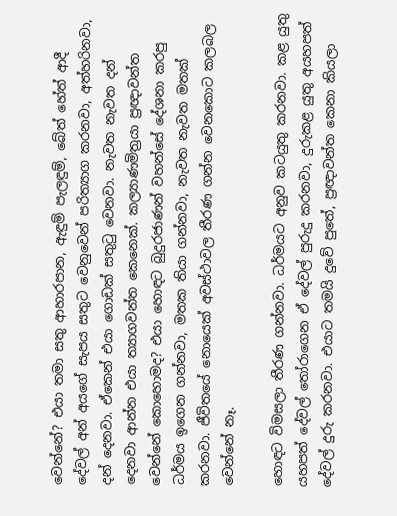වෙන්නේ? එයා තමා සතු ආහාරපාන, ඇඳුම් පැලඳුම්, බේත් හේත් ආදී දේවල් අන් අයගේ සැපය සතුට වෙනුවෙන් පරිත්‍යාග කරනවා, අත්හරිනවා, දන් දෙනවා. ඒකෙන් එයා ගොඩක් සතුටු වෙනවා. නැවත නැවත දන් දෙනවා ආන්න එයා ත්‍යාගවන්ත කෙනෙක්. කල්‍යාණමිත්‍රයා ප්‍රඥාවන්ත වෙන්නේ කොහොමද? එයා හොඳට බුදුරජාණන් වහන්සේ දේශනා කරපු ධර්මය ඉගෙන ගන්නවා, මතක තියා ගන්නවා, නැවත නැවත මතක් කරනවා. ජීවිතයේ නොයෙක් අවස්ථාවල තීරණ ගන්න වෙනකොට කලබල වෙන්නේ නෑ.

හොඳට විමසලා තීරණ ගන්නවා. ධර්මයට අනුව කටයුතු කරනවා. කළ යුතු යහපත් දේවල් තෝරාගෙන ඒ දේවල් පුරුදු කරනවා, දුරුකළ යුතු අයහපත් දේවල් දුරු කරනවා. එයාට තමයි දුවේ පුතේ, ප්‍රඥාවන්ත කෙනා කියලා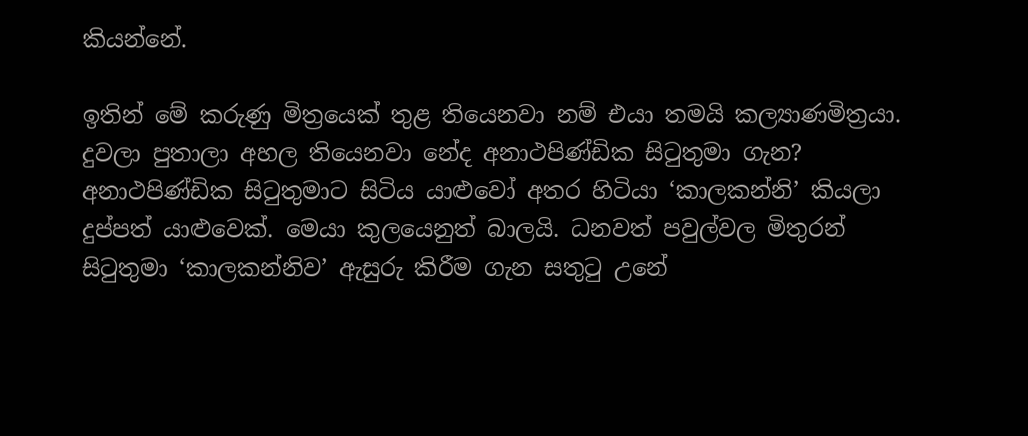කියන්නේ.

ඉතින් මේ කරුණු මිත්‍රයෙක් තුළ තියෙනවා නම් එයා තමයි කල්‍යාණමිත්‍රයා. දුවලා පුතාලා අහල තියෙනවා නේද අනාථපිණ්ඩික සිටුතුමා ගැන? අනාථපිණ්ඩික සිටුතුමාට සිටිය යාළුවෝ අතර හිටියා ‘කාලකන්නි’ කියලා දුප්පත් යාළුවෙක්. මෙයා කුලයෙනුත් බාලයි. ධනවත් පවුල්වල මිතුරන් සිටුතුමා ‘කාලකන්නිව’ ඇසුරු කිරීම ගැන සතුටු උනේ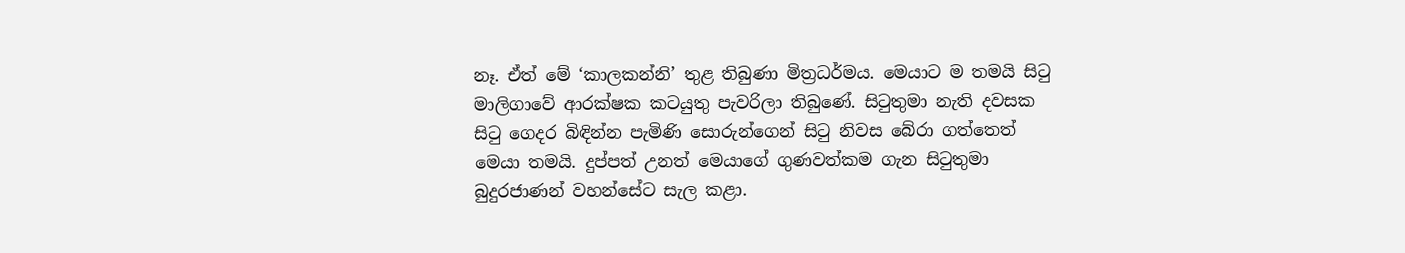නෑ. ඒත් මේ ‘කාලකන්නි’ තුළ තිබුණා මිත්‍රධර්මය. මෙයාට ම තමයි සිටු මාලිගාවේ ආරක්ෂක කටයුතු පැවරිලා තිබුණේ. සිටුතුමා නැති දවසක සිටු ගෙදර බිඳින්න පැමිණි සොරුන්ගෙන් සිටු නිවස බේරා ගත්තෙත් මෙයා තමයි. දුප්පත් උනත් මෙයාගේ ගුණවත්කම ගැන සිටුතුමා බුදුරජාණන් වහන්සේට සැල කළා.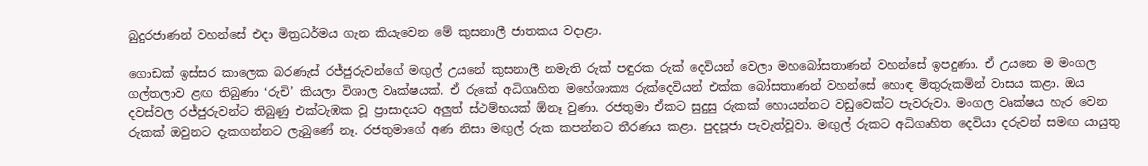බුදුරජාණන් වහන්සේ එදා මිත්‍රධර්මය ගැන කියැවෙන මේ කුසනාලී ජාතකය වදාළා.

ගොඩක් ඉස්සර කාලෙක බරණැස් රජ්ජුරුවන්ගේ මඟුල් උයනේ කුසනාලී නමැති රුක් පඳුරක රුක් දෙවියන් වෙලා මහබෝසතාණන් වහන්සේ ඉපදුණා. ඒ උයනෙ ම මංගල ගල්තලාව ළඟ තිබුණා ‘රුචි’ කියලා විශාල වෘක්ෂයක්. ඒ රුකේ අධිගෘහිත මහේශාක්‍ය රුක්දෙවියන් එක්ක බෝසතාණන් වහන්සේ හොඳ මිතුරුකමින් වාසය කළා. ඔය දවස්වල රජ්ජුරුවන්ට තිබුණු එක්ටැඹක වූ ප්‍රාසාදයට අලුත් ස්ථම්භයක් ඕනෑ වුණා. රජතුමා ඒකට සුදුසු රුකක් හොයන්නට වඩුවෙක්ට පැවරුවා. මංගල වෘක්ෂය හැර වෙන රුකක් ඔවුනට දැකගන්නට ලැබුණේ නෑ. රජතුමාගේ අණ නිසා මඟුල් රුක කපන්නට තීරණය කළා. පුදපූජා පැවැත්වූවා. මඟුල් රුකට අධිගෘහිත දෙවියා දරුවන් සමඟ යායුතු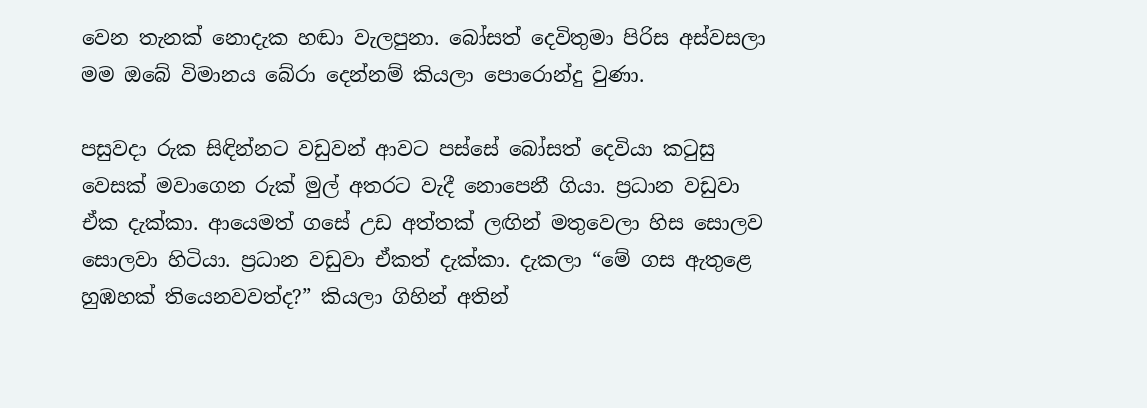වෙන තැනක් නොදැක හඬා වැලපුනා. බෝසත් දෙවිතුමා පිරිස අස්වසලා මම ඔබේ විමානය බේරා දෙන්නම් කියලා පොරොන්දු වුණා.

පසුවදා රුක සිඳින්නට වඩුවන් ආවට පස්සේ බෝසත් දෙවියා කටුසු වෙසක් මවාගෙන රුක් මුල් අතරට වැදී නොපෙනී ගියා. ප්‍රධාන වඩුවා ඒක දැක්කා. ආයෙමත් ගසේ උඩ අත්තක් ලඟින් මතුවෙලා හිස සොලව සොලවා හිටියා. ප්‍රධාන වඩුවා ඒකත් දැක්කා. දැකලා “මේ ගස ඇතුළෙ හුඹහක් තියෙනවවත්ද?” කියලා ගිහින් අතින්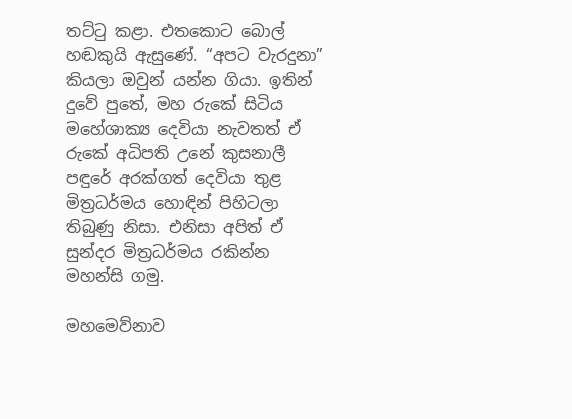තට්ටු කළා. එතකොට බොල් හඬකුයි ඇසුණේ. “අපට වැරදුනා” කියලා ඔවුන් යන්න ගියා. ඉතින් දුවේ පුතේ, මහ රුකේ සිටිය මහේශාක්‍ය දෙවියා නැවතත් ඒ රුකේ අධිපති උනේ කුසනාලී පඳුරේ අරක්ගත් දෙවියා තුළ මිත්‍රධර්මය හොඳින් පිහිටලා තිබුණු නිසා. එනිසා අපිත් ඒ සුන්දර මිත්‍රධර්මය රකින්න මහන්සි ගමු.

මහමෙව්නාව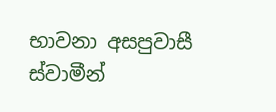භාවනා අසපුවාසී ස්වාමීන්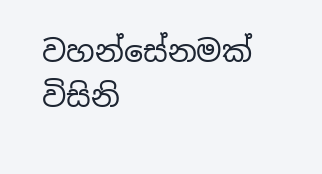වහන්සේනමක් විසිනි